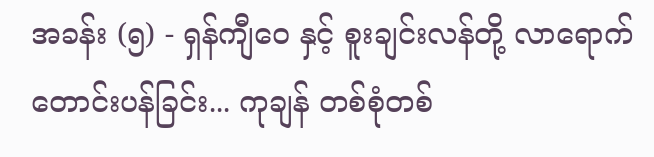အခန်း (၅) - ရှန်ကျီဝေ နှင့် စူးချင်းလန်တို့ လာရောက်တောင်းပန်ခြင်း... ကုချန် တစ်စုံတစ်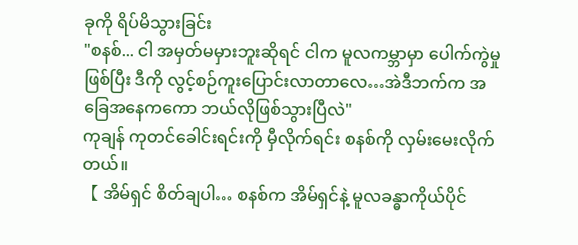ခုကို ရိပ်မိသွားခြင်း
"စနစ်... ငါ အမှတ်မမှားဘူးဆိုရင် ငါက မူလကမ္ဘာမှာ ပေါက်ကွဲမှုဖြစ်ပြီး ဒီကို လွင့်စဉ်ကူးပြောင်းလာတာလေ…အဲဒီဘက်က အခြေအနေကကော ဘယ်လိုဖြစ်သွားပြီလဲ"
ကုချန် ကုတင်ခေါင်းရင်းကို မှီလိုက်ရင်း စနစ်ကို လှမ်းမေးလိုက်တယ်။
【 အိမ်ရှင် စိတ်ချပါ… စနစ်က အိမ်ရှင်နဲ့ မူလခန္ဓာကိုယ်ပိုင်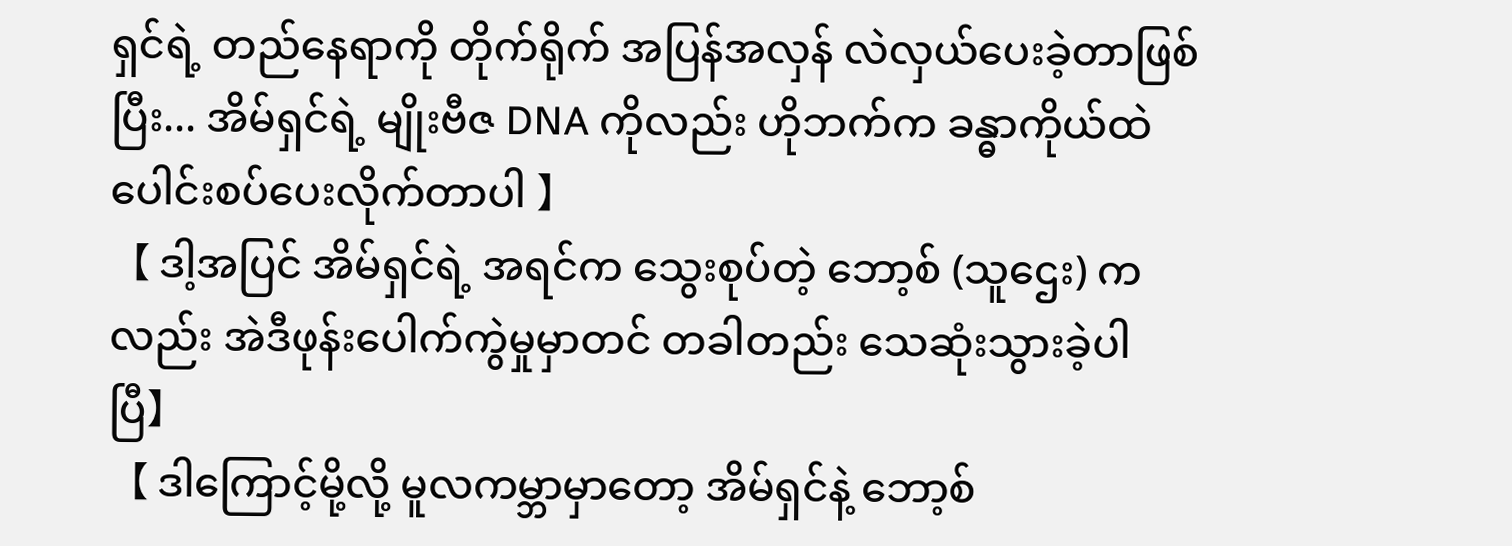ရှင်ရဲ့ တည်နေရာကို တိုက်ရိုက် အပြန်အလှန် လဲလှယ်ပေးခဲ့တာဖြစ်ပြီး... အိမ်ရှင်ရဲ့ မျိုးဗီဇ DNA ကိုလည်း ဟိုဘက်က ခန္ဓာကိုယ်ထဲ ပေါင်းစပ်ပေးလိုက်တာပါ 】
【 ဒါ့အပြင် အိမ်ရှင်ရဲ့ အရင်က သွေးစုပ်တဲ့ ဘော့စ် (သူဌေး) ကလည်း အဲဒီဖုန်းပေါက်ကွဲမှုမှာတင် တခါတည်း သေဆုံးသွားခဲ့ပါပြီ】
【 ဒါကြောင့်မို့လို့ မူလကမ္ဘာမှာတော့ အိမ်ရှင်နဲ့ ဘော့စ်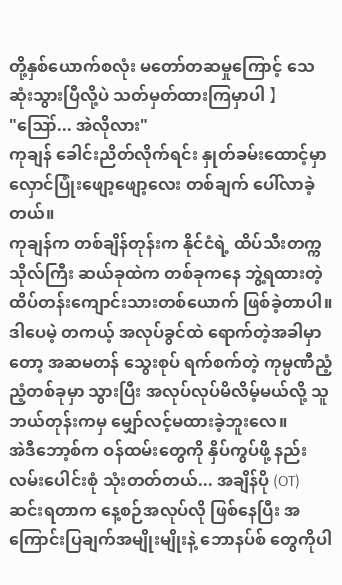တို့နှစ်ယောက်စလုံး မတော်တဆမှုကြောင့် သေဆုံးသွားပြီလို့ပဲ သတ်မှတ်ထားကြမှာပါ 】
"ဪ... အဲလိုလား"
ကုချန် ခေါင်းညိတ်လိုက်ရင်း နှုတ်ခမ်းထောင့်မှာ လှောင်ပြုံးဖျော့ဖျော့လေး တစ်ချက် ပေါ်လာခဲ့တယ်။
ကုချန်က တစ်ချိန်တုန်းက နိုင်ငံရဲ့ ထိပ်သီးတက္ကသိုလ်ကြီး ဆယ်ခုထဲက တစ်ခုကနေ ဘွဲ့ရထားတဲ့ ထိပ်တန်းကျောင်းသားတစ်ယောက် ဖြစ်ခဲ့တာပါ။
ဒါပေမဲ့ တကယ့် အလုပ်ခွင်ထဲ ရောက်တဲ့အခါမှာတော့ အဆမတန် သွေးစုပ် ရက်စက်တဲ့ ကုမ္ပဏီညံ့ညံ့တစ်ခုမှာ သွားပြီး အလုပ်လုပ်မိလိမ့်မယ်လို့ သူ ဘယ်တုန်းကမှ မျှော်လင့်မထားခဲ့ဘူးလေ။
အဲဒီဘော့စ်က ဝန်ထမ်းတွေကို နှိပ်ကွပ်ဖို့ နည်းလမ်းပေါင်းစုံ သုံးတတ်တယ်... အချိန်ပို (OT) ဆင်းရတာက နေ့စဉ်အလုပ်လို ဖြစ်နေပြီး အကြောင်းပြချက်အမျိုးမျိုးနဲ့ ဘောနပ်စ် တွေကိုပါ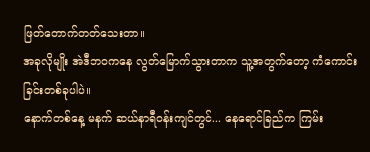ဖြတ်တောက်တတ်သေးတာ။
အခုလိုမျိုး အဲဒီဘဝကနေ လွတ်မြောက်သွားတာက သူ့အတွက်တော့ ကံကောင်းခြင်းတစ်ခုပါပဲ။
နောက်တစ်နေ့ မနက် ဆယ်နာရီဝန်းကျင်တွင်... နေရောင်ခြည်က ကြမ်း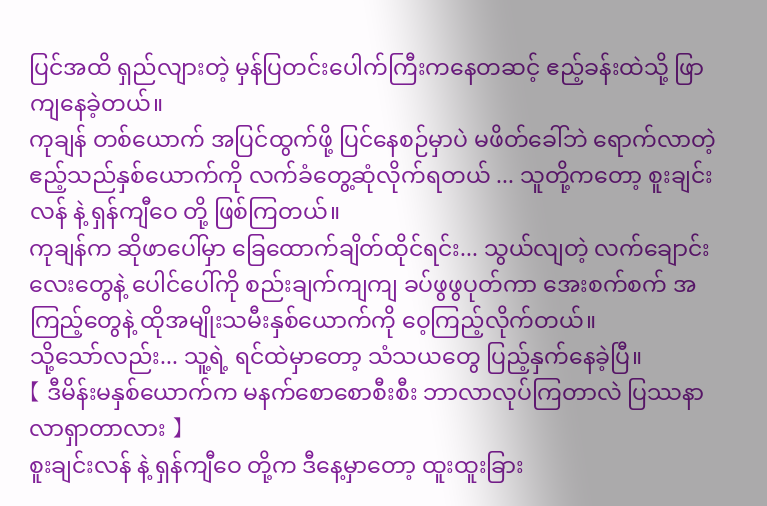ပြင်အထိ ရှည်လျားတဲ့ မှန်ပြတင်းပေါက်ကြီးကနေတဆင့် ဧည့်ခန်းထဲသို့ ဖြာကျနေခဲ့တယ်။
ကုချန် တစ်ယောက် အပြင်ထွက်ဖို့ ပြင်နေစဉ်မှာပဲ မဖိတ်ခေါ်ဘဲ ရောက်လာတဲ့ ဧည့်သည်နှစ်ယောက်ကို လက်ခံတွေ့ဆုံလိုက်ရတယ် ... သူတို့ကတော့ စူးချင်းလန် နဲ့ ရှန်ကျီဝေ တို့ ဖြစ်ကြတယ်။
ကုချန်က ဆိုဖာပေါ်မှာ ခြေထောက်ချိတ်ထိုင်ရင်း... သွယ်လျတဲ့ လက်ချောင်းလေးတွေနဲ့ ပေါင်ပေါ်ကို စည်းချက်ကျကျ ခပ်ဖွဖွပုတ်ကာ အေးစက်စက် အကြည့်တွေနဲ့ ထိုအမျိုးသမီးနှစ်ယောက်ကို ဝေ့ကြည့်လိုက်တယ်။
သို့သော်လည်း... သူ့ရဲ့ ရင်ထဲမှာတော့ သံသယတွေ ပြည့်နှက်နေခဲ့ပြီ။
【 ဒီမိန်းမနှစ်ယောက်က မနက်စောစောစီးစီး ဘာလာလုပ်ကြတာလဲ ပြဿနာလာရှာတာလား 】
စူးချင်းလန် နဲ့ ရှန်ကျီဝေ တို့က ဒီနေ့မှာတော့ ထူးထူးခြား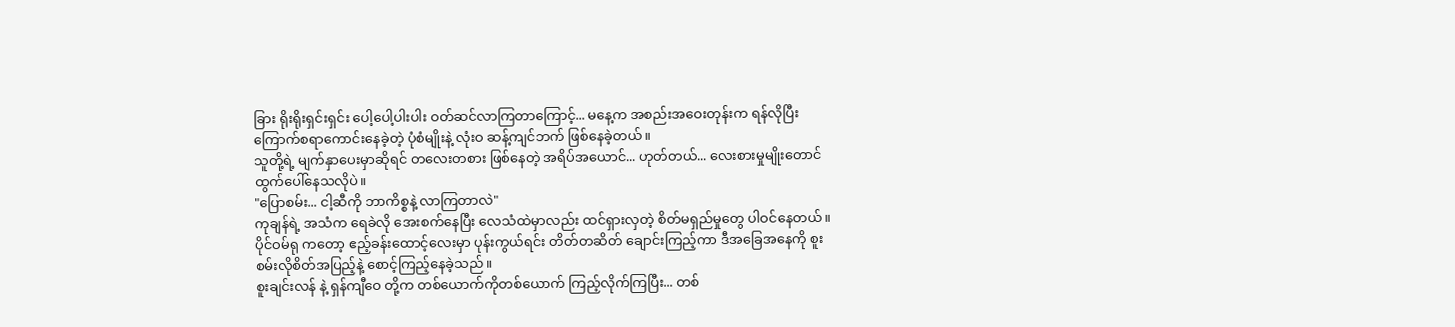ခြား ရိုးရိုးရှင်းရှင်း ပေါ့ပေါ့ပါးပါး ဝတ်ဆင်လာကြတာကြောင့်... မနေ့က အစည်းအဝေးတုန်းက ရန်လိုပြီး ကြောက်စရာကောင်းနေခဲ့တဲ့ ပုံစံမျိုးနဲ့ လုံးဝ ဆန့်ကျင်ဘက် ဖြစ်နေခဲ့တယ်။
သူတို့ရဲ့ မျက်နှာပေးမှာဆိုရင် တလေးတစား ဖြစ်နေတဲ့ အရိပ်အယောင်... ဟုတ်တယ်... လေးစားမှုမျိုးတောင် ထွက်ပေါ်နေသလိုပဲ။
"ပြောစမ်း... ငါ့ဆီကို ဘာကိစ္စနဲ့ လာကြတာလဲ"
ကုချန်ရဲ့ အသံက ရေခဲလို အေးစက်နေပြီး လေသံထဲမှာလည်း ထင်ရှားလှတဲ့ စိတ်မရှည်မှုတွေ ပါဝင်နေတယ်။
ပိုင်ဝမ်ရု ကတော့ ဧည့်ခန်းထောင့်လေးမှာ ပုန်းကွယ်ရင်း တိတ်တဆိတ် ချောင်းကြည့်ကာ ဒီအခြေအနေကို စူးစမ်းလိုစိတ်အပြည့်နဲ့ စောင့်ကြည့်နေခဲ့သည်။
စူးချင်းလန် နဲ့ ရှန်ကျီဝေ တို့က တစ်ယောက်ကိုတစ်ယောက် ကြည့်လိုက်ကြပြီး... တစ်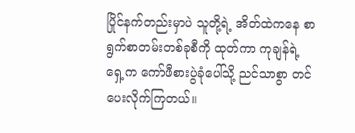ပြိုင်နက်တည်းမှာပဲ သူတို့ရဲ့ အိတ်ထဲကနေ စာရွက်စာတမ်းတစ်ခုစီကို ထုတ်ကာ ကုချန်ရဲ့ ရှေ့က ကော်ဖီစားပွဲခုံပေါ်သို့ ညင်သာစွာ တင်ပေးလိုက်ကြတယ်။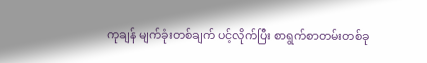ကုချန် မျက်ခုံးတစ်ချက် ပင့်လိုက်ပြီး စာရွက်စာတမ်းတစ်ခု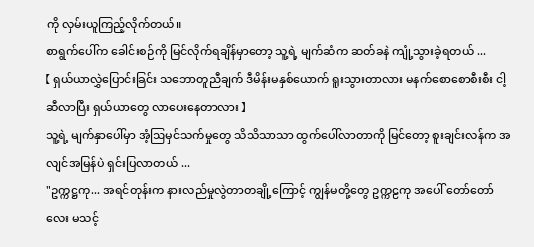ကို လှမ်းယူကြည့်လိုက်တယ်။
စာရွက်ပေါ်က ခေါင်းစဉ်ကို မြင်လိုက်ရချိန်မှာတော့ သူ့ရဲ့ မျက်ဆံက ဆတ်ခနဲ ကျုံ့သွားခဲ့ရတယ် ...
【 ရှယ်ယာလွှဲပြောင်းခြင်း သဘောတူညီချက် ဒီမိန်းမနှစ်ယောက် ရူးသွားတာလား မနက်စောစောစီးစီး ငါ့ဆီလာပြီး ရှယ်ယာတွေ လာပေးနေတာလား 】
သူ့ရဲ့ မျက်နှာပေါ်မှာ အံ့ဩမှင်သက်မှုတွေ သိသိသာသာ ထွက်ပေါ်လာတာကို မြင်တော့ စူးချင်းလန်က အလျင်အမြန်ပဲ ရှင်းပြလာတယ် ...
"ဥက္ကဋ္ဌကု... အရင်တုန်းက နားလည်မှုလွဲတာတချို့ကြောင့် ကျွန်မတို့တွေ ဥက္ကဠကု အပေါ် တော်တော်လေး မသင့်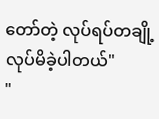တော်တဲ့ လုပ်ရပ်တချို့ လုပ်မိခဲ့ပါတယ်"
"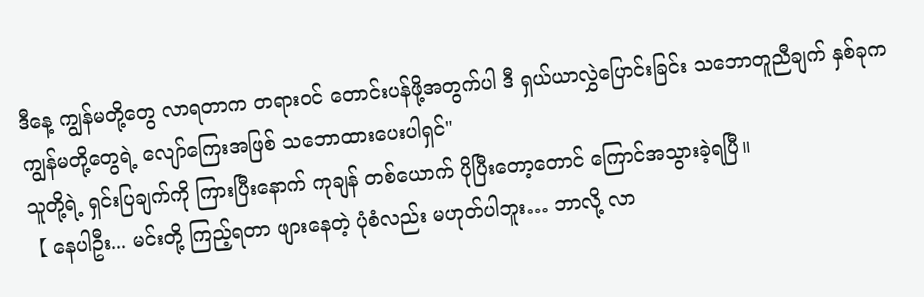ဒီနေ့ ကျွန်မတို့တွေ လာရတာက တရားဝင် တောင်းပန်ဖို့အတွက်ပါ ဒီ ရှယ်ယာလွှဲပြောင်းခြင်း သဘောတူညီချက် နှစ်ခုက ကျွန်မတို့တွေရဲ့ လျော်ကြေးအဖြစ် သဘောထားပေးပါရှင်"
သူတို့ရဲ့ ရှင်းပြချက်ကို ကြားပြီးနောက် ကုချန် တစ်ယောက် ပိုပြီးတော့တောင် ကြောင်အသွားခဲ့ရပြီ။
【 နေပါဦး... မင်းတို့ ကြည့်ရတာ ဖျားနေတဲ့ ပုံစံလည်း မဟုတ်ပါဘူး… ဘာလို့ လာ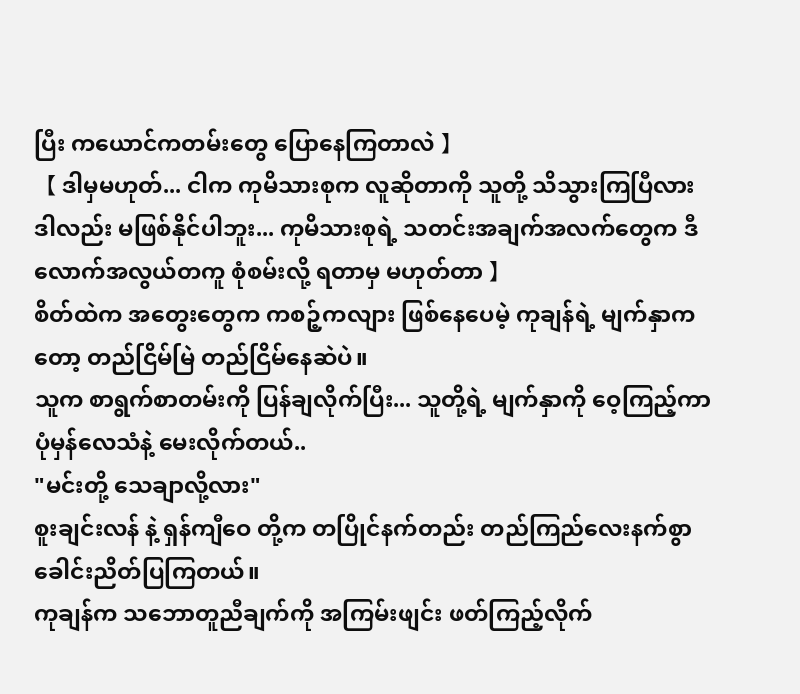ပြီး ကယောင်ကတမ်းတွေ ပြောနေကြတာလဲ 】
【 ဒါမှမဟုတ်... ငါက ကုမိသားစုက လူဆိုတာကို သူတို့ သိသွားကြပြီလား ဒါလည်း မဖြစ်နိုင်ပါဘူး... ကုမိသားစုရဲ့ သတင်းအချက်အလက်တွေက ဒီလောက်အလွယ်တကူ စုံစမ်းလို့ ရတာမှ မဟုတ်တာ 】
စိတ်ထဲက အတွေးတွေက ကစဉ့်ကလျား ဖြစ်နေပေမဲ့ ကုချန်ရဲ့ မျက်နှာကတော့ တည်ငြိမ်မြဲ တည်ငြိမ်နေဆဲပဲ။
သူက စာရွက်စာတမ်းကို ပြန်ချလိုက်ပြီး... သူတို့ရဲ့ မျက်နှာကို ဝေ့ကြည့်ကာ ပုံမှန်လေသံနဲ့ မေးလိုက်တယ်..
"မင်းတို့ သေချာလို့လား"
စူးချင်းလန် နဲ့ ရှန်ကျီဝေ တို့က တပြိုင်နက်တည်း တည်ကြည်လေးနက်စွာ ခေါင်းညိတ်ပြကြတယ်။
ကုချန်က သဘောတူညီချက်ကို အကြမ်းဖျင်း ဖတ်ကြည့်လိုက်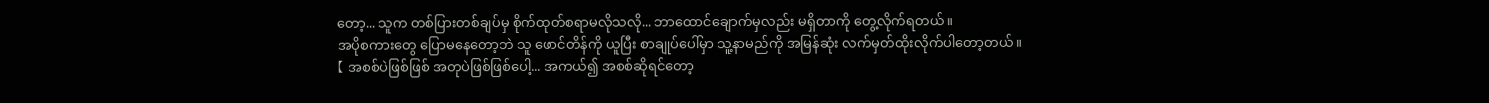တော့... သူက တစ်ပြားတစ်ချပ်မှ စိုက်ထုတ်စရာမလိုသလို... ဘာထောင်ချောက်မှလည်း မရှိတာကို တွေ့လိုက်ရတယ်။
အပိုစကားတွေ ပြောမနေတော့ဘဲ သူ ဖောင်တိန်ကို ယူပြီး စာချုပ်ပေါ်မှာ သူ့နာမည်ကို အမြန်ဆုံး လက်မှတ်ထိုးလိုက်ပါတော့တယ်။
【 အစစ်ပဲဖြစ်ဖြစ် အတုပဲဖြစ်ဖြစ်ပေါ့... အကယ်၍ အစစ်ဆိုရင်တော့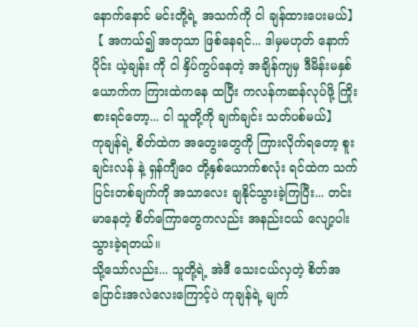နောက်နောင် မင်းတို့ရဲ့ အသက်ကို ငါ ချန်ထားပေးမယ်】
【 အကယ်၍ အတုသာ ဖြစ်နေရင်... ဒါမှမဟုတ် နောက်ပိုင်း ယဲ့ချန်း ကို ငါ နှိပ်ကွပ်နေတဲ့ အချိန်ကျမှ ဒီမိန်းမနှစ်ယောက်က ကြားထဲကနေ ထပြီး ကလန်ကဆန်လုပ်ဖို့ ကြိုးစားရင်တော့... ငါ သူတို့ကို ချက်ချင်း သတ်ပစ်မယ်】
ကုချန်ရဲ့ စိတ်ထဲက အတွေးတွေကို ကြားလိုက်ရတော့ စူးချင်းလန် နဲ့ ရှန်ကျီဝေ တို့နှစ်ယောက်စလုံး ရင်ထဲက သက်ပြင်းတစ်ချက်ကို အသာလေး ချနိုင်သွားခဲ့ကြပြီး... တင်းမာနေတဲ့ စိတ်ကြောတွေကလည်း အနည်းငယ် လျော့ပါးသွားခဲ့ရတယ်။
သို့သော်လည်း... သူတို့ရဲ့ အဲဒီ သေးငယ်လှတဲ့ စိတ်အပြောင်းအလဲလေးကြောင့်ပဲ ကုချန်ရဲ့ မျက်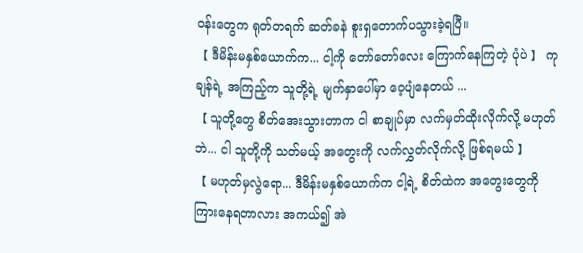ဝန်းတွေက ရုတ်တရက် ဆတ်ခနဲ စူးရှတောက်ပသွားခဲ့ရပြီ။
【 ဒီမိန်းမနှစ်ယောက်က... ငါ့ကို တော်တော်လေး ကြောက်နေကြတဲ့ ပုံပဲ 】 ကုချန်ရဲ့ အကြည့်က သူတို့ရဲ့ မျက်နှာပေါ်မှာ ဝေ့ပျံနေတယ် ...
【 သူတို့တွေ စိတ်အေးသွားတာက ငါ စာချုပ်မှာ လက်မှတ်ထိုးလိုက်လို့ မဟုတ်ဘဲ... ငါ သူတို့ကို သတ်မယ့် အတွေးကို လက်လွှတ်လိုက်လို့ ဖြစ်ရမယ် 】
【 မဟုတ်မှလွဲရော... ဒီမိန်းမနှစ်ယောက်က ငါ့ရဲ့ စိတ်ထဲက အတွေးတွေကို ကြားနေရတာလား အကယ်၍ အဲ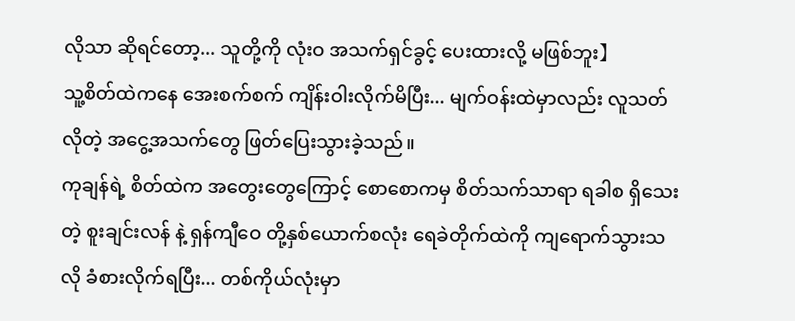လိုသာ ဆိုရင်တော့... သူတို့ကို လုံးဝ အသက်ရှင်ခွင့် ပေးထားလို့ မဖြစ်ဘူး】
သူ့စိတ်ထဲကနေ အေးစက်စက် ကျိန်းဝါးလိုက်မိပြီး... မျက်ဝန်းထဲမှာလည်း လူသတ်လိုတဲ့ အငွေ့အသက်တွေ ဖြတ်ပြေးသွားခဲ့သည်။
ကုချန်ရဲ့ စိတ်ထဲက အတွေးတွေကြောင့် စောစောကမှ စိတ်သက်သာရာ ရခါစ ရှိသေးတဲ့ စူးချင်းလန် နဲ့ ရှန်ကျီဝေ တို့နှစ်ယောက်စလုံး ရေခဲတိုက်ထဲကို ကျရောက်သွားသလို ခံစားလိုက်ရပြီး... တစ်ကိုယ်လုံးမှာ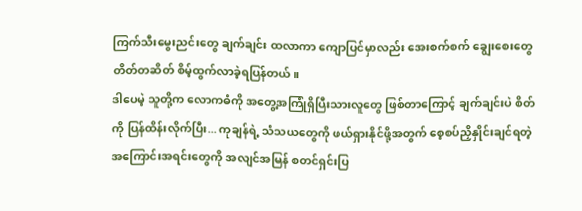ကြက်သီးမွေးညင်းတွေ ချက်ချင်း ထလာကာ ကျောပြင်မှာလည်း အေးစက်စက် ချွေးစေးတွေ တိတ်တဆိတ် စိမ့်ထွက်လာခဲ့ရပြန်တယ်။
ဒါပေမဲ့ သူတို့က လောကဓံကို အတွေ့အကြုံရှိပြီးသားလူတွေ ဖြစ်တာကြောင့် ချက်ချင်းပဲ စိတ်ကို ပြန်ထိန်းလိုက်ပြီး... ကုချန်ရဲ့ သံသယတွေကို ဖယ်ရှားနိုင်ဖို့အတွက် စေ့စပ်ညှိနှိုင်းချင်ရတဲ့ အကြောင်းအရင်းတွေကို အလျင်အမြန် စတင်ရှင်းပြ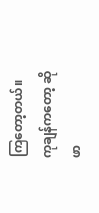ကြတော့တယ်။
ကုချန်ကတော့ ဆိုဖာ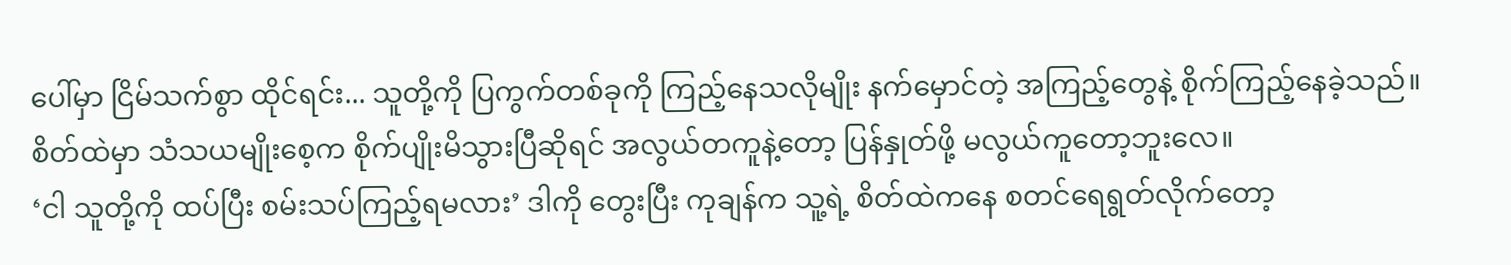ပေါ်မှာ ငြိမ်သက်စွာ ထိုင်ရင်း... သူတို့ကို ပြကွက်တစ်ခုကို ကြည့်နေသလိုမျိုး နက်မှောင်တဲ့ အကြည့်တွေနဲ့ စိုက်ကြည့်နေခဲ့သည်။
စိတ်ထဲမှာ သံသယမျိုးစေ့က စိုက်ပျိုးမိသွားပြီဆိုရင် အလွယ်တကူနဲ့တော့ ပြန်နှုတ်ဖို့ မလွယ်ကူတော့ဘူးလေ။
‘ငါ သူတို့ကို ထပ်ပြီး စမ်းသပ်ကြည့်ရမလား’ ဒါကို တွေးပြီး ကုချန်က သူ့ရဲ့ စိတ်ထဲကနေ စတင်ရေရွတ်လိုက်တော့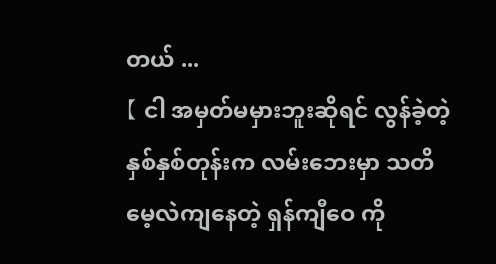တယ် ...
【 ငါ အမှတ်မမှားဘူးဆိုရင် လွန်ခဲ့တဲ့ နှစ်နှစ်တုန်းက လမ်းဘေးမှာ သတိမေ့လဲကျနေတဲ့ ရှန်ကျီဝေ ကို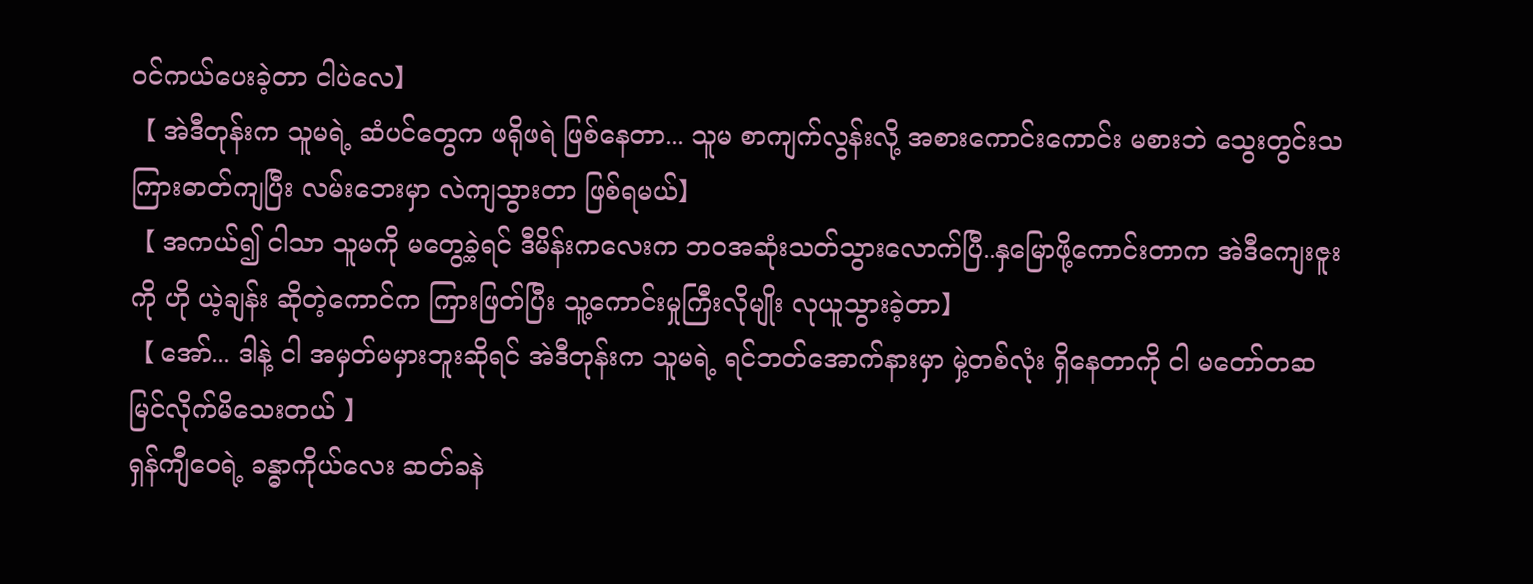ဝင်ကယ်ပေးခဲ့တာ ငါပဲလေ】
【 အဲဒီတုန်းက သူမရဲ့ ဆံပင်တွေက ဖရိုဖရဲ ဖြစ်နေတာ... သူမ စာကျက်လွန်းလို့ အစားကောင်းကောင်း မစားဘဲ သွေးတွင်းသကြားဓာတ်ကျပြီး လမ်းဘေးမှာ လဲကျသွားတာ ဖြစ်ရမယ်】
【 အကယ်၍ ငါသာ သူမကို မတွေ့ခဲ့ရင် ဒီမိန်းကလေးက ဘဝအဆုံးသတ်သွားလောက်ပြီ..နှမြောဖို့ကောင်းတာက အဲဒီကျေးဇူးကို ဟို ယဲ့ချန်း ဆိုတဲ့ကောင်က ကြားဖြတ်ပြီး သူ့ကောင်းမှုကြီးလိုမျိုး လုယူသွားခဲ့တာ】
【 အော်... ဒါနဲ့ ငါ အမှတ်မမှားဘူးဆိုရင် အဲဒီတုန်းက သူမရဲ့ ရင်ဘတ်အောက်နားမှာ မှဲ့တစ်လုံး ရှိနေတာကို ငါ မတော်တဆ မြင်လိုက်မိသေးတယ် 】
ရှန်ကျီဝေရဲ့ ခန္ဓာကိုယ်လေး ဆတ်ခနဲ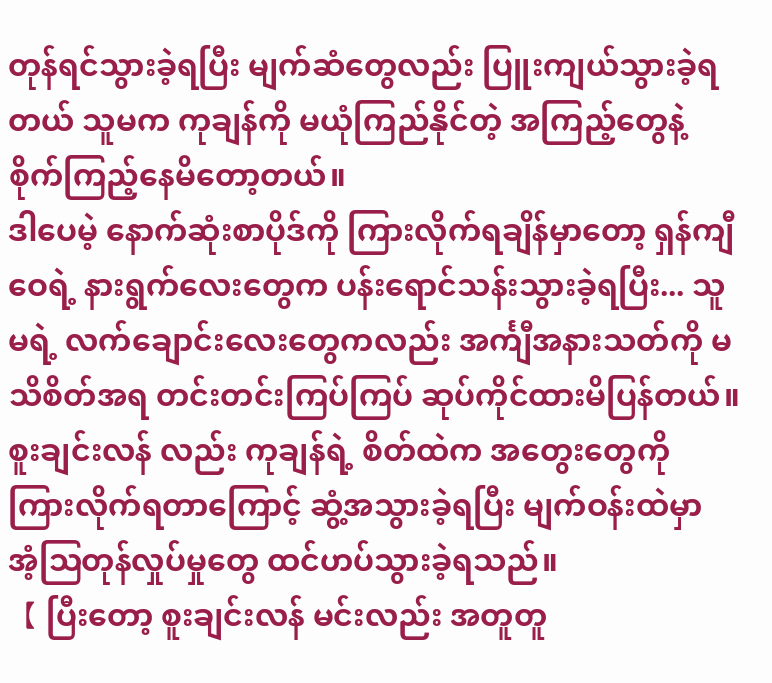တုန်ရင်သွားခဲ့ရပြီး မျက်ဆံတွေလည်း ပြူးကျယ်သွားခဲ့ရတယ် သူမက ကုချန်ကို မယုံကြည်နိုင်တဲ့ အကြည့်တွေနဲ့ စိုက်ကြည့်နေမိတော့တယ်။
ဒါပေမဲ့ နောက်ဆုံးစာပိုဒ်ကို ကြားလိုက်ရချိန်မှာတော့ ရှန်ကျီဝေရဲ့ နားရွက်လေးတွေက ပန်းရောင်သန်းသွားခဲ့ရပြီး... သူမရဲ့ လက်ချောင်းလေးတွေကလည်း အင်္ကျီအနားသတ်ကို မသိစိတ်အရ တင်းတင်းကြပ်ကြပ် ဆုပ်ကိုင်ထားမိပြန်တယ်။
စူးချင်းလန် လည်း ကုချန်ရဲ့ စိတ်ထဲက အတွေးတွေကို ကြားလိုက်ရတာကြောင့် ဆွံ့အသွားခဲ့ရပြီး မျက်ဝန်းထဲမှာ အံ့ဩတုန်လှုပ်မှုတွေ ထင်ဟပ်သွားခဲ့ရသည်။
【 ပြီးတော့ စူးချင်းလန် မင်းလည်း အတူတူ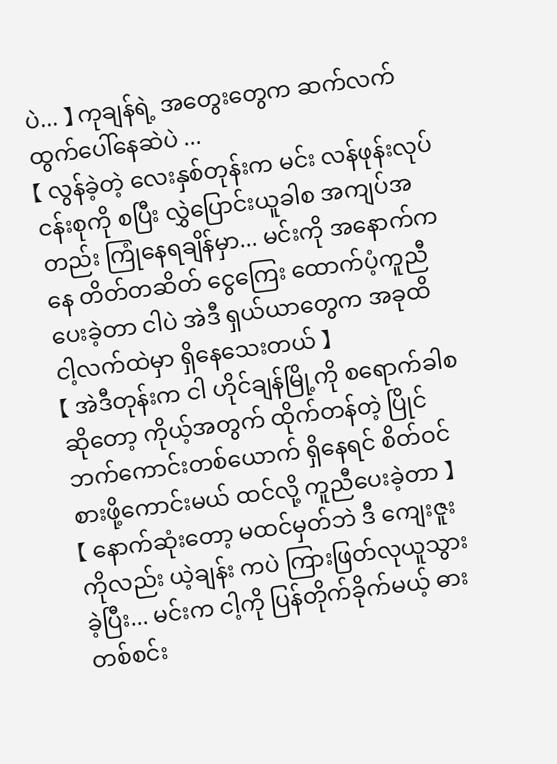ပဲ... 】 ကုချန်ရဲ့ အတွေးတွေက ဆက်လက် ထွက်ပေါ်နေဆဲပဲ ...
【 လွန်ခဲ့တဲ့ လေးနှစ်တုန်းက မင်း လန်ဖုန်းလုပ်ငန်းစုကို စပြီး လွှဲပြောင်းယူခါစ အကျပ်အတည်း ကြုံနေရချိန်မှာ... မင်းကို အနောက်ကနေ တိတ်တဆိတ် ငွေကြေး ထောက်ပံ့ကူညီပေးခဲ့တာ ငါပဲ အဲဒီ ရှယ်ယာတွေက အခုထိ ငါ့လက်ထဲမှာ ရှိနေသေးတယ် 】
【 အဲဒီတုန်းက ငါ ဟိုင်ချန်မြို့ကို စရောက်ခါစဆိုတော့ ကိုယ့်အတွက် ထိုက်တန်တဲ့ ပြိုင်ဘက်ကောင်းတစ်ယောက် ရှိနေရင် စိတ်ဝင်စားဖို့ကောင်းမယ် ထင်လို့ ကူညီပေးခဲ့တာ 】
【 နောက်ဆုံးတော့ မထင်မှတ်ဘဲ ဒီ ကျေးဇူးကိုလည်း ယဲ့ချန်း ကပဲ ကြားဖြတ်လုယူသွားခဲ့ပြီး... မင်းက ငါ့ကို ပြန်တိုက်ခိုက်မယ့် ဓားတစ်စင်း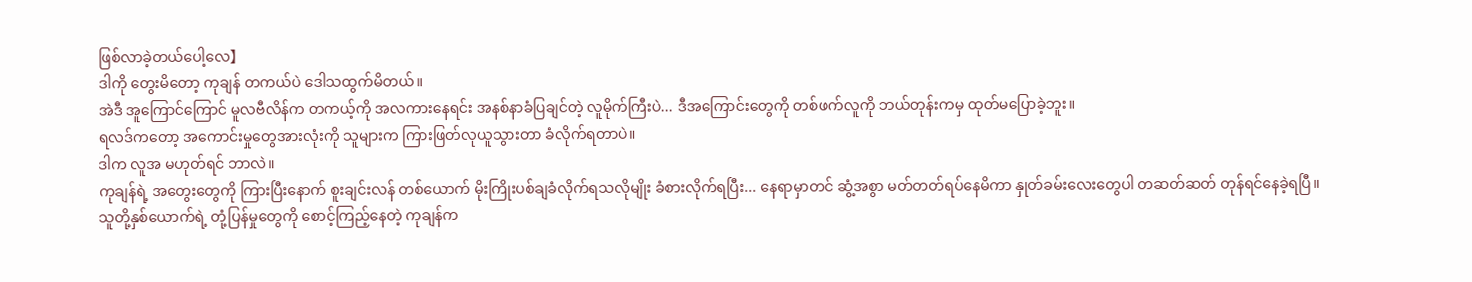ဖြစ်လာခဲ့တယ်ပေါ့လေ】
ဒါကို တွေးမိတော့ ကုချန် တကယ်ပဲ ဒေါသထွက်မိတယ်။
အဲဒီ အူကြောင်ကြောင် မူလဗီလိန်က တကယ့်ကို အလကားနေရင်း အနစ်နာခံပြချင်တဲ့ လူမိုက်ကြီးပဲ... ဒီအကြောင်းတွေကို တစ်ဖက်လူကို ဘယ်တုန်းကမှ ထုတ်မပြောခဲ့ဘူး။
ရလဒ်ကတော့ အကောင်းမှုတွေအားလုံးကို သူများက ကြားဖြတ်လုယူသွားတာ ခံလိုက်ရတာပဲ။
ဒါက လူအ မဟုတ်ရင် ဘာလဲ။
ကုချန်ရဲ့ အတွေးတွေကို ကြားပြီးနောက် စူးချင်းလန် တစ်ယောက် မိုးကြိုးပစ်ချခံလိုက်ရသလိုမျိုး ခံစားလိုက်ရပြီး... နေရာမှာတင် ဆွံ့အစွာ မတ်တတ်ရပ်နေမိကာ နှုတ်ခမ်းလေးတွေပါ တဆတ်ဆတ် တုန်ရင်နေခဲ့ရပြီ။
သူတို့နှစ်ယောက်ရဲ့ တုံ့ပြန်မှုတွေကို စောင့်ကြည့်နေတဲ့ ကုချန်က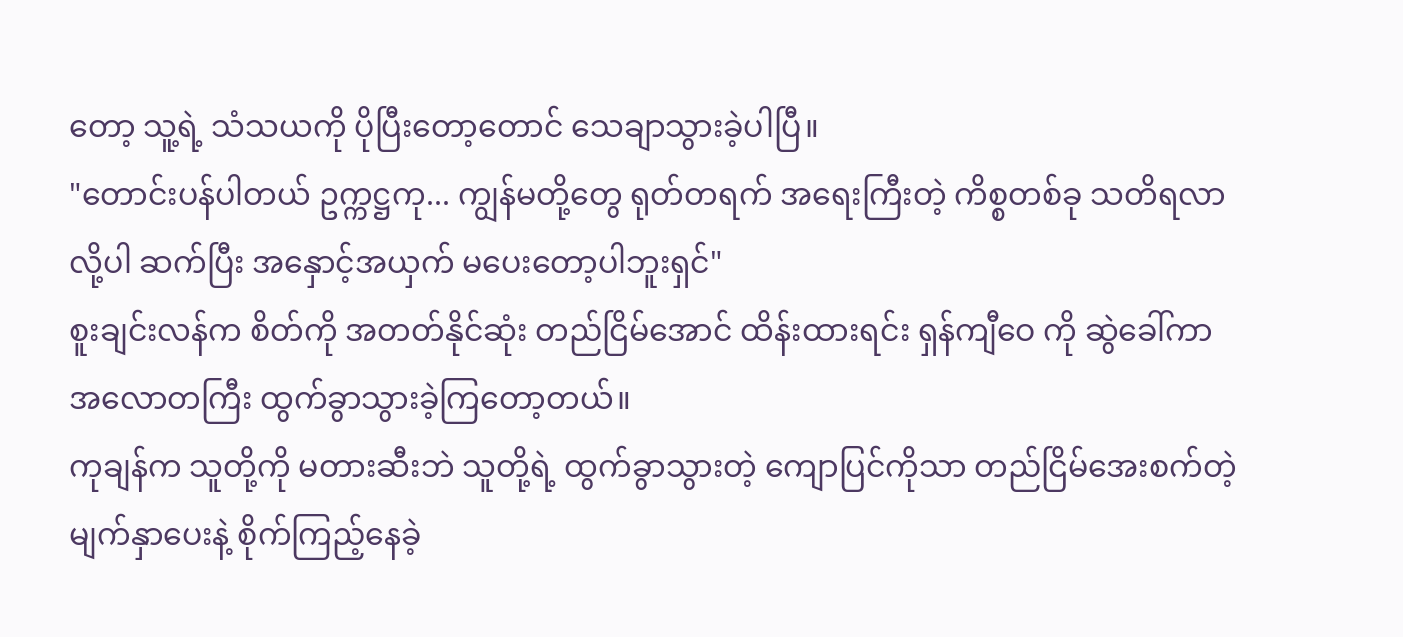တော့ သူ့ရဲ့ သံသယကို ပိုပြီးတော့တောင် သေချာသွားခဲ့ပါပြီ။
"တောင်းပန်ပါတယ် ဥက္ကဋ္ဌကု... ကျွန်မတို့တွေ ရုတ်တရက် အရေးကြီးတဲ့ ကိစ္စတစ်ခု သတိရလာလို့ပါ ဆက်ပြီး အနှောင့်အယှက် မပေးတော့ပါဘူးရှင်"
စူးချင်းလန်က စိတ်ကို အတတ်နိုင်ဆုံး တည်ငြိမ်အောင် ထိန်းထားရင်း ရှန်ကျီဝေ ကို ဆွဲခေါ်ကာ အလောတကြီး ထွက်ခွာသွားခဲ့ကြတော့တယ်။
ကုချန်က သူတို့ကို မတားဆီးဘဲ သူတို့ရဲ့ ထွက်ခွာသွားတဲ့ ကျောပြင်ကိုသာ တည်ငြိမ်အေးစက်တဲ့ မျက်နှာပေးနဲ့ စိုက်ကြည့်နေခဲ့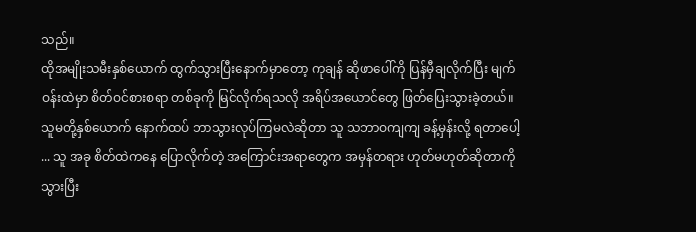သည်။
ထိုအမျိုးသမီးနှစ်ယောက် ထွက်သွားပြီးနောက်မှာတော့ ကုချန် ဆိုဖာပေါ်ကို ပြန်မှီချလိုက်ပြီး မျက်ဝန်းထဲမှာ စိတ်ဝင်စားစရာ တစ်ခုကို မြင်လိုက်ရသလို အရိပ်အယောင်တွေ ဖြတ်ပြေးသွားခဲ့တယ်။
သူမတို့နှစ်ယောက် နောက်ထပ် ဘာသွားလုပ်ကြမလဲဆိုတာ သူ သဘာဝကျကျ ခန့်မှန်းလို့ ရတာပေါ့ ... သူ အခု စိတ်ထဲကနေ ပြောလိုက်တဲ့ အကြောင်းအရာတွေက အမှန်တရား ဟုတ်မဟုတ်ဆိုတာကို သွားပြီး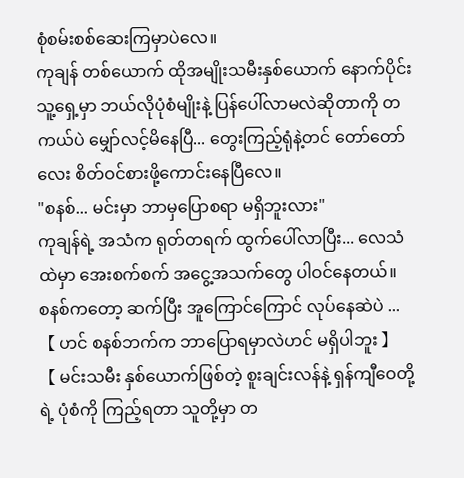စုံစမ်းစစ်ဆေးကြမှာပဲလေ။
ကုချန် တစ်ယောက် ထိုအမျိုးသမီးနှစ်ယောက် နောက်ပိုင်း သူ့ရှေ့မှာ ဘယ်လိုပုံစံမျိုးနဲ့ ပြန်ပေါ်လာမလဲဆိုတာကို တကယ်ပဲ မျှော်လင့်မိနေပြီ... တွေးကြည့်ရုံနဲ့တင် တော်တော်လေး စိတ်ဝင်စားဖို့ကောင်းနေပြီလေ။
"စနစ်... မင်းမှာ ဘာမှပြောစရာ မရှိဘူးလား"
ကုချန်ရဲ့ အသံက ရုတ်တရက် ထွက်ပေါ်လာပြီး... လေသံထဲမှာ အေးစက်စက် အငွေ့အသက်တွေ ပါဝင်နေတယ်။
စနစ်ကတော့ ဆက်ပြီး အူကြောင်ကြောင် လုပ်နေဆဲပဲ ... 【 ဟင် စနစ်ဘက်က ဘာပြောရမှာလဲဟင် မရှိပါဘူး 】
【 မင်းသမီး နှစ်ယောက်ဖြစ်တဲ့ စူးချင်းလန်နဲ့ ရှန်ကျီဝေတို့ရဲ့ ပုံစံကို ကြည့်ရတာ သူတို့မှာ တ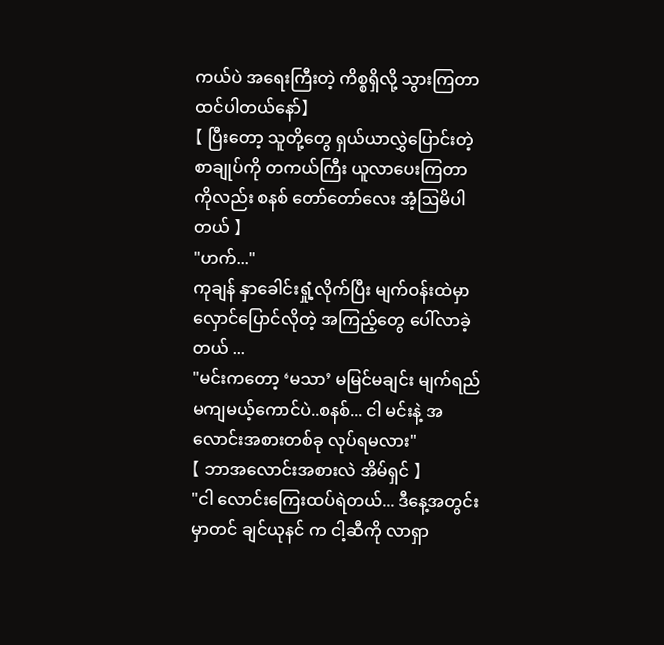ကယ်ပဲ အရေးကြီးတဲ့ ကိစ္စရှိလို့ သွားကြတာ ထင်ပါတယ်နော်】
【 ပြီးတော့ သူတို့တွေ ရှယ်ယာလွှဲပြောင်းတဲ့ စာချုပ်ကို တကယ်ကြီး ယူလာပေးကြတာကိုလည်း စနစ် တော်တော်လေး အံ့ဩမိပါတယ် 】
"ဟက်..."
ကုချန် နှာခေါင်းရှုံ့လိုက်ပြီး မျက်ဝန်းထဲမှာ လှောင်ပြောင်လိုတဲ့ အကြည့်တွေ ပေါ်လာခဲ့တယ် ...
"မင်းကတော့ ‘မသာ’ မမြင်မချင်း မျက်ရည်မကျမယ့်ကောင်ပဲ..စနစ်... ငါ မင်းနဲ့ အလောင်းအစားတစ်ခု လုပ်ရမလား"
【 ဘာအလောင်းအစားလဲ အိမ်ရှင် 】
"ငါ လောင်းကြေးထပ်ရဲတယ်... ဒီနေ့အတွင်းမှာတင် ချင်ယုနင် က ငါ့ဆီကို လာရှာ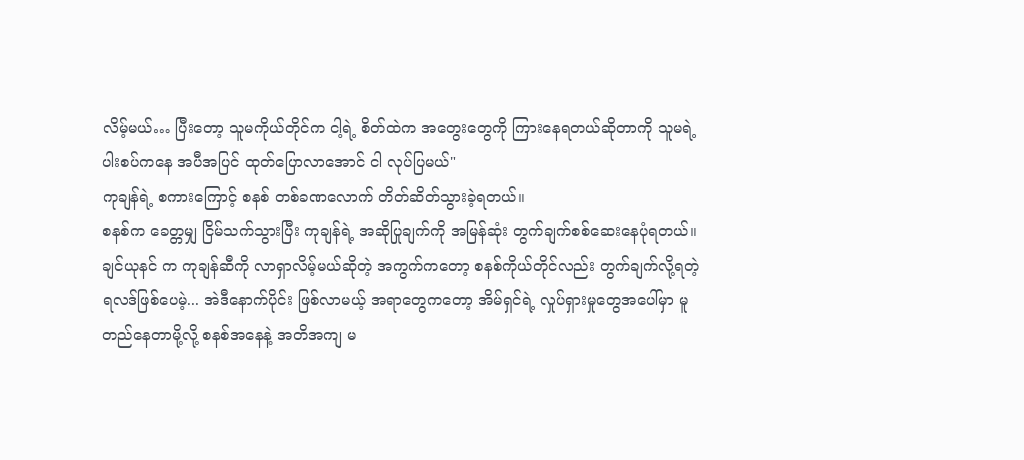လိမ့်မယ်… ပြီးတော့ သူမကိုယ်တိုင်က ငါ့ရဲ့ စိတ်ထဲက အတွေးတွေကို ကြားနေရတယ်ဆိုတာကို သူမရဲ့ ပါးစပ်ကနေ အပီအပြင် ထုတ်ပြောလာအောင် ငါ လုပ်ပြမယ်"
ကုချန်ရဲ့ စကားကြောင့် စနစ် တစ်ခဏလောက် တိတ်ဆိတ်သွားခဲ့ရတယ်။
စနစ်က ခေတ္တမျှ ငြိမ်သက်သွားပြီး ကုချန်ရဲ့ အဆိုပြုချက်ကို အမြန်ဆုံး တွက်ချက်စစ်ဆေးနေပုံရတယ်။
ချင်ယုနင် က ကုချန်ဆီကို လာရှာလိမ့်မယ်ဆိုတဲ့ အကွက်ကတော့ စနစ်ကိုယ်တိုင်လည်း တွက်ချက်လို့ရတဲ့ ရလဒ်ဖြစ်ပေမဲ့... အဲဒီနောက်ပိုင်း ဖြစ်လာမယ့် အရာတွေကတော့ အိမ်ရှင်ရဲ့ လှုပ်ရှားမှုတွေအပေါ်မှာ မူတည်နေတာမို့လို့ စနစ်အနေနဲ့ အတိအကျ မ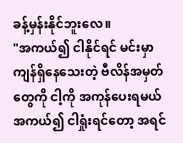ခန့်မှန်းနိုင်ဘူးလေ။
"အကယ်၍ ငါနိုင်ရင် မင်းမှာ ကျန်ရှိနေသေးတဲ့ ဗီလိန်အမှတ်တွေကို ငါ့ကို အကုန်ပေးရမယ် အကယ်၍ ငါရှုံးရင်တော့ အရင်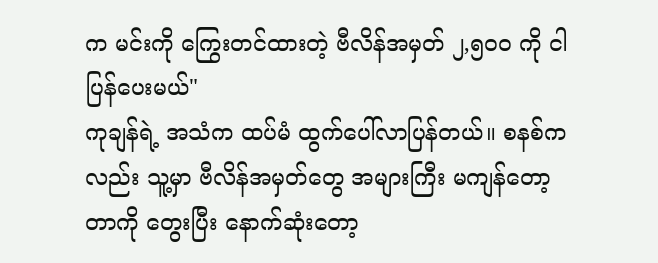က မင်းကို ကြွေးတင်ထားတဲ့ ဗီလိန်အမှတ် ၂,၅၀၀ ကို ငါ ပြန်ပေးမယ်"
ကုချန်ရဲ့ အသံက ထပ်မံ ထွက်ပေါ်လာပြန်တယ်။ စနစ်ကလည်း သူ့မှာ ဗီလိန်အမှတ်တွေ အများကြီး မကျန်တော့တာကို တွေးပြီး နောက်ဆုံးတော့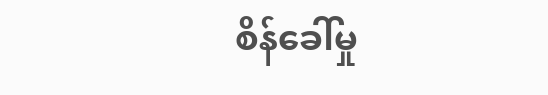စိန်ခေါ်မှု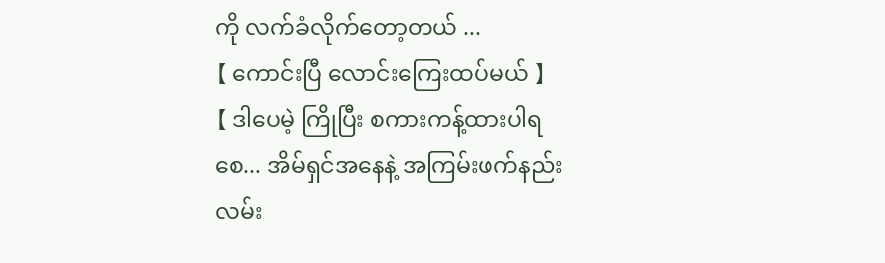ကို လက်ခံလိုက်တော့တယ် ...
【 ကောင်းပြီ လောင်းကြေးထပ်မယ် 】
【 ဒါပေမဲ့ ကြိုပြီး စကားကန့်ထားပါရစေ... အိမ်ရှင်အနေနဲ့ အကြမ်းဖက်နည်းလမ်း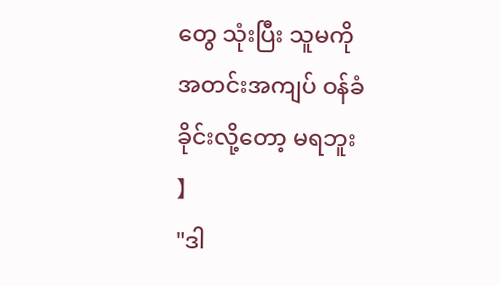တွေ သုံးပြီး သူမကို အတင်းအကျပ် ဝန်ခံခိုင်းလို့တော့ မရဘူး 】
"ဒါ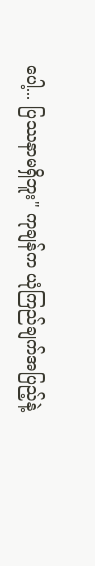ပေါ့... ပြဿနာမရှိဘူး" ကုချန်က ယုံကြည်ချက်အပြည့်နဲ့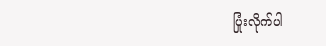ပြုံးလိုက်ပါ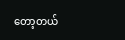တော့တယ်